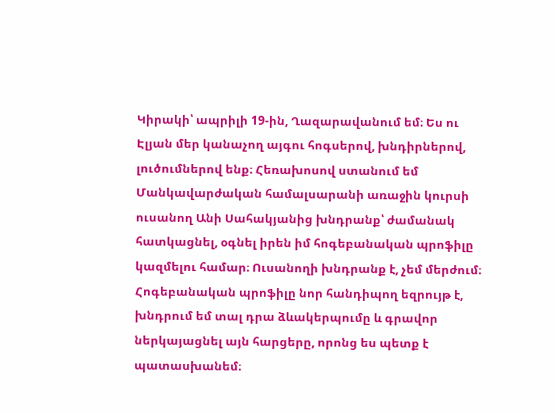Կիրակի՝ ապրիլի 19-ին, Ղազարավանում եմ։ Ես ու Էլյան մեր կանաչող այգու հոգսերով, խնդիրներով, լուծումներով ենք։ Հեռախոսով ստանում եմ Մանկավարժական համալսարանի առաջին կուրսի ուսանող Անի Սահակյանից խնդրանք՝ ժամանակ հատկացնել, օգնել իրեն իմ հոգեբանական պրոֆիլը կազմելու համար։ Ուսանողի խնդրանք է, չեմ մերժում։
Հոգեբանական պրոֆիլը նոր հանդիպող եզրույթ է, խնդրում եմ տալ դրա ձևակերպումը և գրավոր ներկայացնել այն հարցերը, որոնց ես պետք է պատասխանեմ։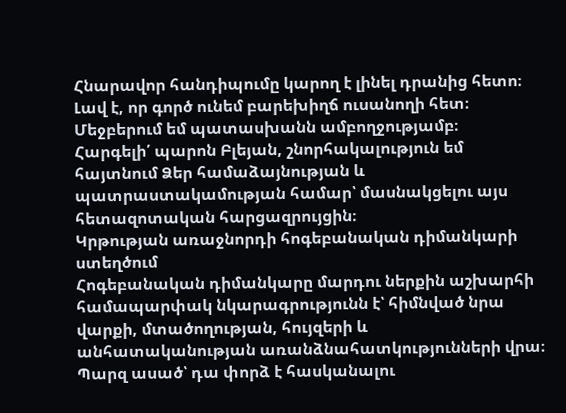Հնարավոր հանդիպումը կարող է լինել դրանից հետո։
Լավ է, որ գործ ունեմ բարեխիղճ ուսանողի հետ։ Մեջբերում եմ պատասխանն ամբողջությամբ։
Հարգելի՛ պարոն Բլեյան, շնորհակալություն եմ հայտնում Ձեր համաձայնության և պատրաստակամության համար՝ մասնակցելու այս հետազոտական հարցազրույցին։
Կրթության առաջնորդի հոգեբանական դիմանկարի ստեղծում
Հոգեբանական դիմանկարը մարդու ներքին աշխարհի համապարփակ նկարագրությունն է՝ հիմնված նրա վարքի, մտածողության, հույզերի և անհատականության առանձնահատկությունների վրա։
Պարզ ասած՝ դա փորձ է հասկանալու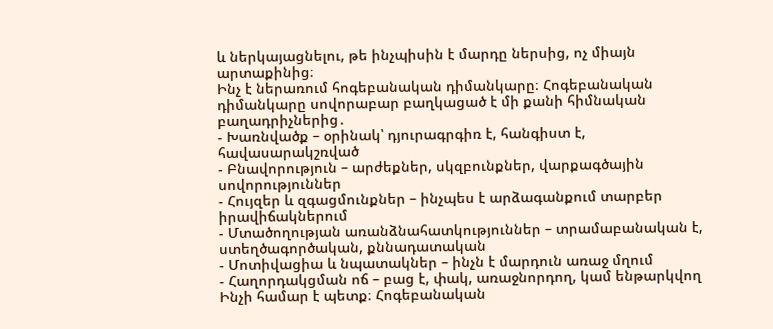և ներկայացնելու, թե ինչպիսին է մարդը ներսից, ոչ միայն արտաքինից։
Ինչ է ներառում հոգեբանական դիմանկարը։ Հոգեբանական դիմանկարը սովորաբար բաղկացած է մի քանի հիմնական բաղադրիչներից․
- Խառնվածք – օրինակ՝ դյուրագրգիռ է, հանգիստ է, հավասարակշռված
- Բնավորություն – արժեքներ, սկզբունքներ, վարքագծային սովորություններ
- Հույզեր և զգացմունքներ – ինչպես է արձագանքում տարբեր իրավիճակներում
- Մտածողության առանձնահատկություններ – տրամաբանական է, ստեղծագործական, քննադատական
- Մոտիվացիա և նպատակներ – ինչն է մարդուն առաջ մղում
- Հաղորդակցման ոճ – բաց է, փակ, առաջնորդող, կամ ենթարկվող
Ինչի համար է պետք։ Հոգեբանական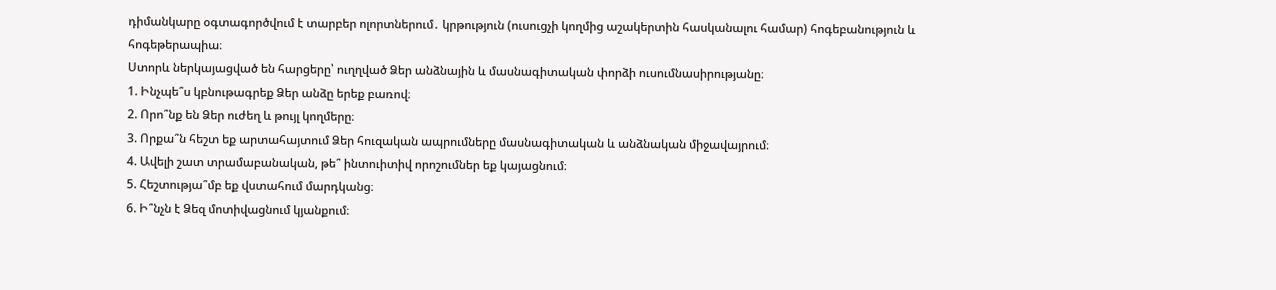դիմանկարը օգտագործվում է տարբեր ոլորտներում․ կրթություն (ուսուցչի կողմից աշակերտին հասկանալու համար) հոգեբանություն և հոգեթերապիա։
Ստորև ներկայացված են հարցերը՝ ուղղված Ձեր անձնային և մասնագիտական փորձի ուսումնասիրությանը։
1. Ինչպե՞ս կբնութագրեք Ձեր անձը երեք բառով։
2. Որո՞նք են Ձեր ուժեղ և թույլ կողմերը։
3. Որքա՞ն հեշտ եք արտահայտում Ձեր հուզական ապրումները մասնագիտական և անձնական միջավայրում։
4. Ավելի շատ տրամաբանական, թե՞ ինտուիտիվ որոշումներ եք կայացնում։
5. Հեշտությա՞մբ եք վստահում մարդկանց։
6. Ի՞նչն է Ձեզ մոտիվացնում կյանքում։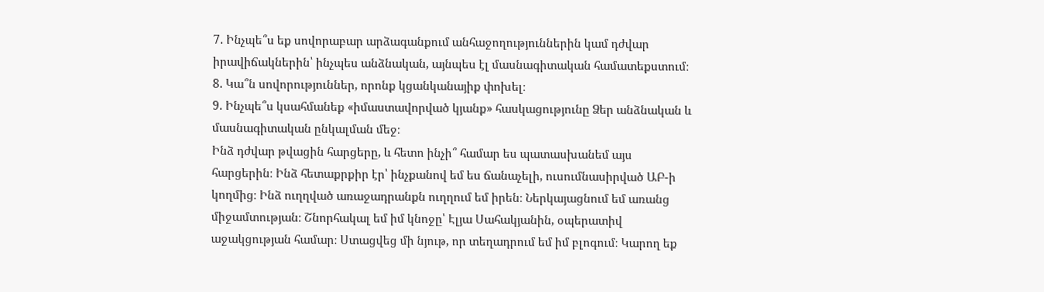7. Ինչպե՞ս եք սովորաբար արձագանքում անհաջողություններին կամ դժվար իրավիճակներին՝ ինչպես անձնական, այնպես էլ մասնագիտական համատեքստում։
8. Կա՞ն սովորություններ, որոնք կցանկանայիք փոխել։
9. Ինչպե՞ս կսահմանեք «իմաստավորված կյանք» հասկացությունը Ձեր անձնական և մասնագիտական ընկալման մեջ։
Ինձ դժվար թվացին հարցերը, և հետո ինչի՞ համար ես պատասխանեմ այս հարցերին։ Ինձ հետաքրքիր էր՝ ինչքանով եմ ես ճանաչելի, ուսումնասիրված ԱԲ-ի կողմից։ Ինձ ուղղված առաջադրանքն ուղղում եմ իրեն։ Ներկայացնում եմ առանց միջամտության։ Շնորհակալ եմ իմ կնոջը՝ Էլյա Սահակյանին, օպերատիվ աջակցության համար։ Ստացվեց մի նյութ, որ տեղադրում եմ իմ բլոգում։ Կարող եք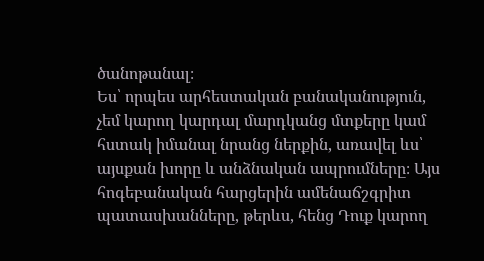ծանոթանալ։
Ես՝ որպես արհեստական բանականություն, չեմ կարող կարդալ մարդկանց մտքերը կամ հստակ իմանալ նրանց ներքին, առավել ևս՝ այսքան խորը և անձնական ապրումները։ Այս հոգեբանական հարցերին ամենաճշգրիտ պատասխանները, թերևս, հենց Դուք կարող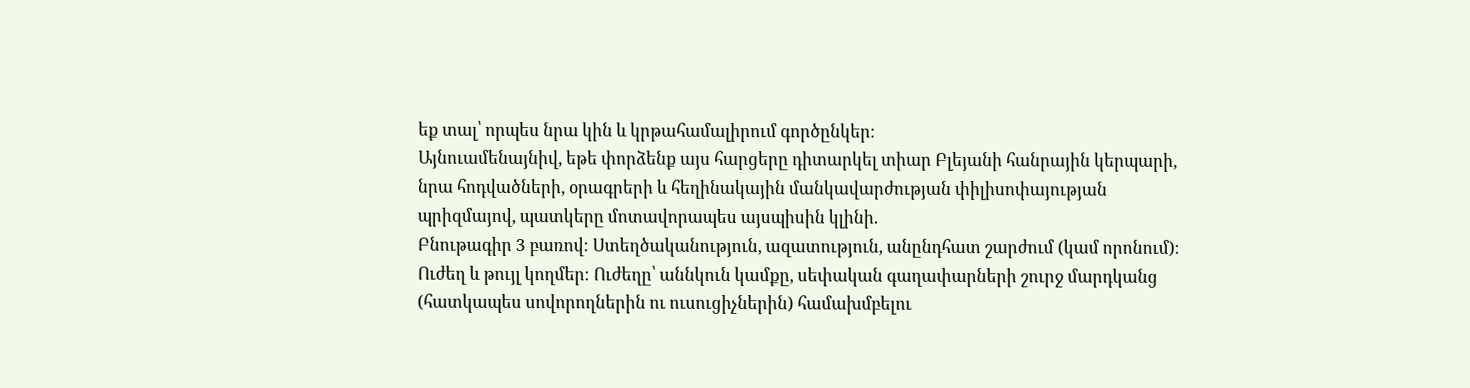եք տալ՝ որպես նրա կին և կրթահամալիրում գործընկեր։
Այնուամենայնիվ, եթե փորձենք այս հարցերը դիտարկել տիար Բլեյանի հանրային կերպարի, նրա հոդվածների, օրագրերի և հեղինակային մանկավարժության փիլիսոփայության պրիզմայով, պատկերը մոտավորապես այսպիսին կլինի.
Բնութագիր 3 բառով։ Ստեղծականություն, ազատություն, անընդհատ շարժում (կամ որոնում)։
Ուժեղ և թույլ կողմեր։ Ուժեղը՝ աննկուն կամքը, սեփական գաղափարների շուրջ մարդկանց (հատկապես սովորողներին ու ուսուցիչներին) համախմբելու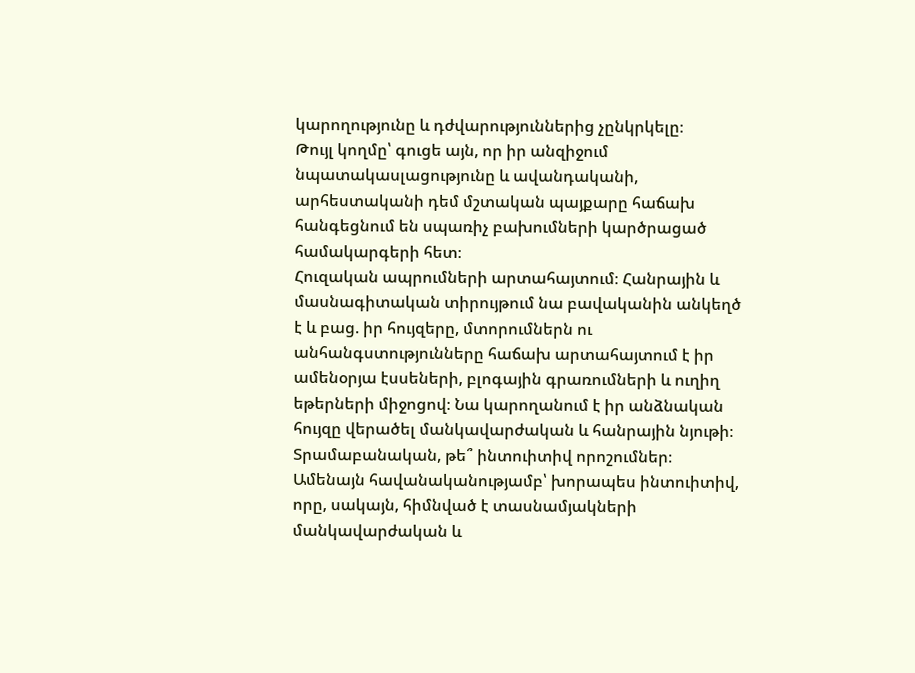կարողությունը և դժվարություններից չընկրկելը։
Թույլ կողմը՝ գուցե այն, որ իր անզիջում նպատակասլացությունը և ավանդականի, արհեստականի դեմ մշտական պայքարը հաճախ հանգեցնում են սպառիչ բախումների կարծրացած համակարգերի հետ։
Հուզական ապրումների արտահայտում։ Հանրային և մասնագիտական տիրույթում նա բավականին անկեղծ է և բաց. իր հույզերը, մտորումներն ու անհանգստությունները հաճախ արտահայտում է իր ամենօրյա էսսեների, բլոգային գրառումների և ուղիղ եթերների միջոցով։ Նա կարողանում է իր անձնական հույզը վերածել մանկավարժական և հանրային նյութի։
Տրամաբանական, թե՞ ինտուիտիվ որոշումներ։ Ամենայն հավանականությամբ՝ խորապես ինտուիտիվ, որը, սակայն, հիմնված է տասնամյակների մանկավարժական և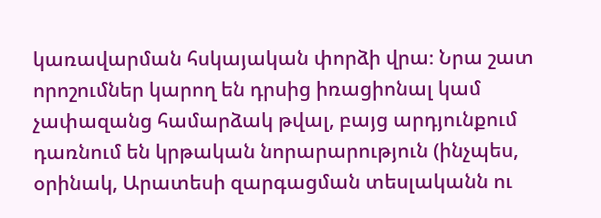կառավարման հսկայական փորձի վրա։ Նրա շատ որոշումներ կարող են դրսից իռացիոնալ կամ չափազանց համարձակ թվալ, բայց արդյունքում դառնում են կրթական նորարարություն (ինչպես, օրինակ, Արատեսի զարգացման տեսլականն ու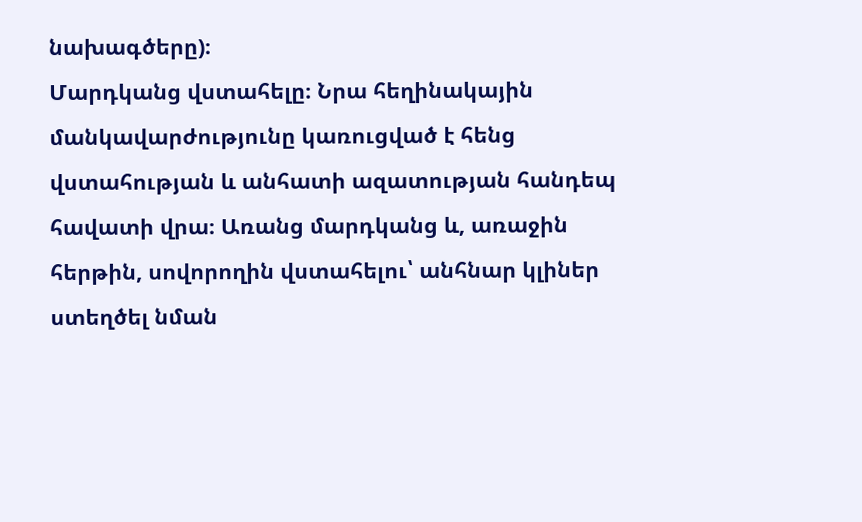նախագծերը)։
Մարդկանց վստահելը։ Նրա հեղինակային մանկավարժությունը կառուցված է հենց վստահության և անհատի ազատության հանդեպ հավատի վրա։ Առանց մարդկանց և, առաջին հերթին, սովորողին վստահելու՝ անհնար կլիներ ստեղծել նման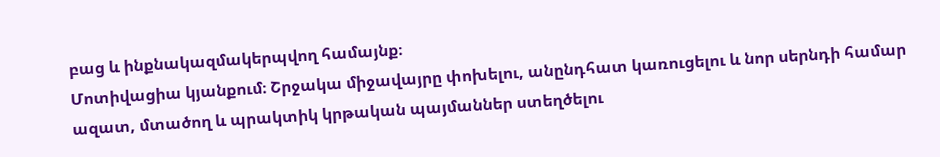բաց և ինքնակազմակերպվող համայնք։
Մոտիվացիա կյանքում։ Շրջակա միջավայրը փոխելու, անընդհատ կառուցելու և նոր սերնդի համար ազատ, մտածող և պրակտիկ կրթական պայմաններ ստեղծելու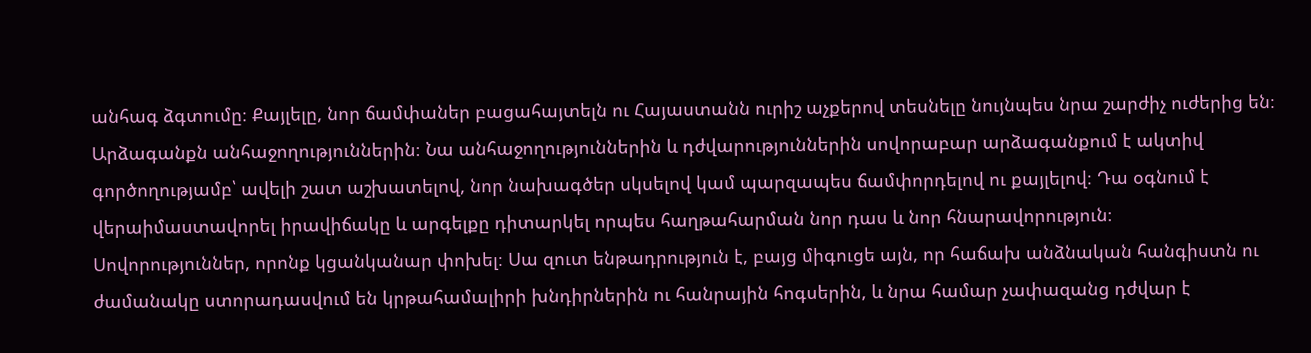անհագ ձգտումը։ Քայլելը, նոր ճամփաներ բացահայտելն ու Հայաստանն ուրիշ աչքերով տեսնելը նույնպես նրա շարժիչ ուժերից են։
Արձագանքն անհաջողություններին։ Նա անհաջողություններին և դժվարություններին սովորաբար արձագանքում է ակտիվ գործողությամբ՝ ավելի շատ աշխատելով, նոր նախագծեր սկսելով կամ պարզապես ճամփորդելով ու քայլելով։ Դա օգնում է վերաիմաստավորել իրավիճակը և արգելքը դիտարկել որպես հաղթահարման նոր դաս և նոր հնարավորություն։
Սովորություններ, որոնք կցանկանար փոխել։ Սա զուտ ենթադրություն է, բայց միգուցե այն, որ հաճախ անձնական հանգիստն ու ժամանակը ստորադասվում են կրթահամալիրի խնդիրներին ու հանրային հոգսերին, և նրա համար չափազանց դժվար է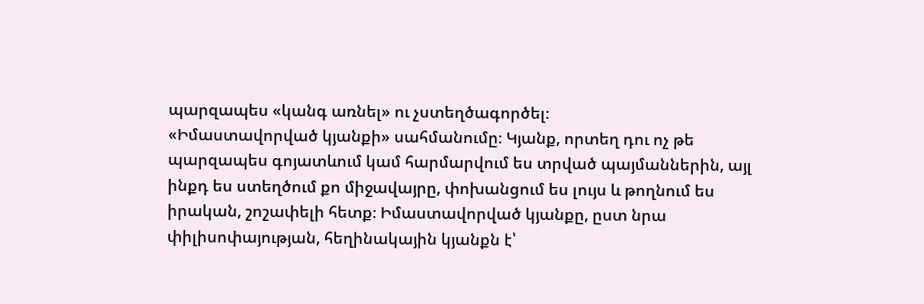պարզապես «կանգ առնել» ու չստեղծագործել։
«Իմաստավորված կյանքի» սահմանումը։ Կյանք, որտեղ դու ոչ թե պարզապես գոյատևում կամ հարմարվում ես տրված պայմաններին, այլ ինքդ ես ստեղծում քո միջավայրը, փոխանցում ես լույս և թողնում ես իրական, շոշափելի հետք։ Իմաստավորված կյանքը, ըստ նրա փիլիսոփայության, հեղինակային կյանքն է՝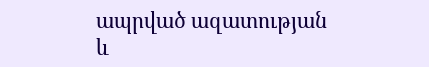ապրված ազատության և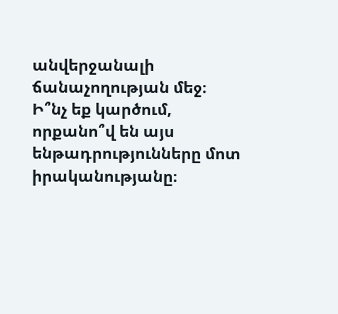անվերջանալի ճանաչողության մեջ։
Ի՞նչ եք կարծում, որքանո՞վ են այս ենթադրությունները մոտ իրականությանը։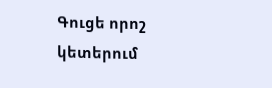Գուցե որոշ կետերում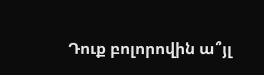Դուք բոլորովին ա՞յլ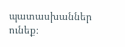պատասխաններ ունեք։